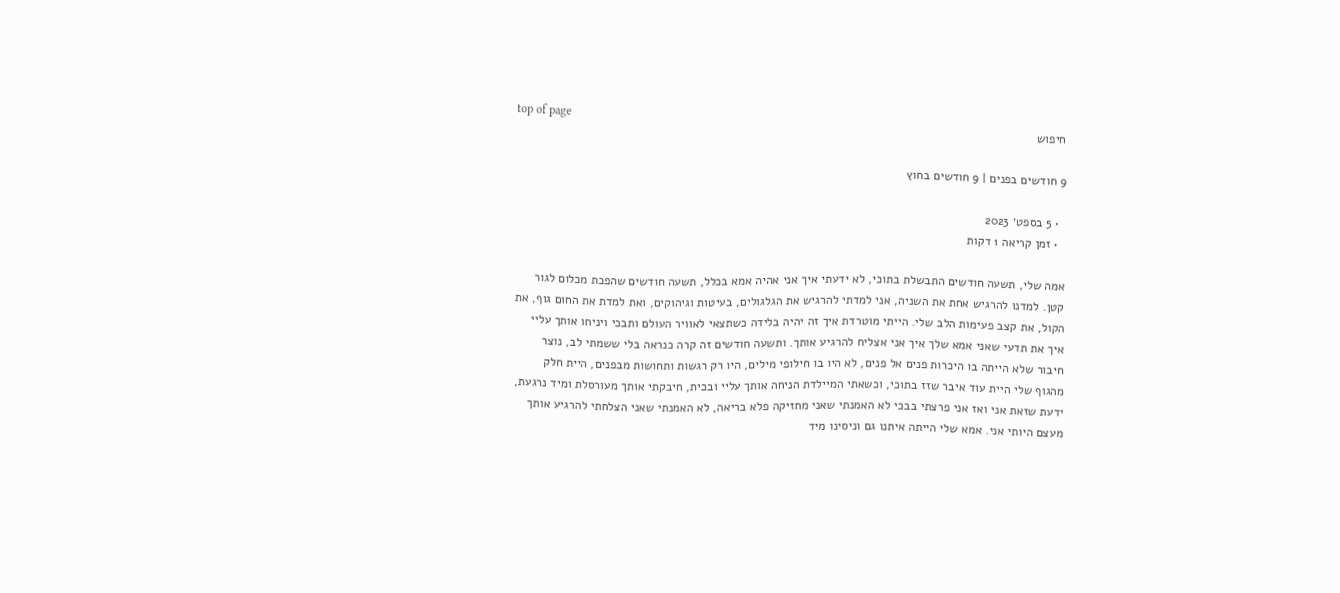top of page
חיפוש

9 חודשים בפנים | 9 חודשים בחוץ

  • 5 בספט׳ 2023
  • זמן קריאה 1 דקות

אמה שלי, תשעה חודשים התבשלת בתוכי, לא ידעתי איך אני אהיה אמא בכלל, תשעה חודשים שהפכת מכלום לגור קטן. למדנו להרגיש אחת את השניה, אני למדתי להרגיש את הגלגולים, בעיטות וגיהוקים, ואת למדת את החום גוף, את הקול, את קצב פעימות הלב שלי. הייתי מוטרדת איך זה יהיה בלידה כשתצאי לאוויר העולם ותבכי ויניחו אותך עליי איך את תדעי שאני אמא שלך איך אני אצליח להרגיע אותך. ותשעה חודשים זה קרה כנראה בלי ששמתי לב, נוצר חיבור שלא הייתה בו היכרות פנים אל פנים, לא היו בו חילופי מילים, היו רק רגשות ותחושות מבפנים, היית חלק מהגוף שלי היית עוד איבר שזז בתוכי, וכשאתי המיילדת הניחה אותך עליי ובכית, חיבקתי אותך מעורסלת ומיד נרגעת, ידעת שזאת אני ואז אני פרצתי בבכי לא האמנתי שאני מחזיקה פלא בריאה, לא האמנתי שאני הצלחתי להרגיע אותך מעצם היותי אני. אמא שלי הייתה איתנו גם וניסינו מיד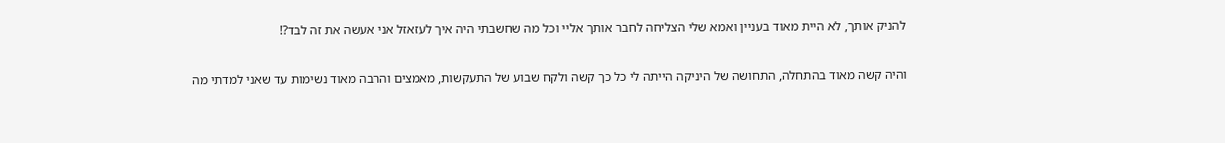להניק אותך, לא היית מאוד בעניין ואמא שלי הצליחה לחבר אותך אליי וכל מה שחשבתי היה איך לעזאזל אני אעשה את זה לבד?!

והיה קשה מאוד בהתחלה, התחושה של היניקה הייתה לי כל כך קשה ולקח שבוע של התעקשות, מאמצים והרבה מאוד נשימות עד שאני למדתי מה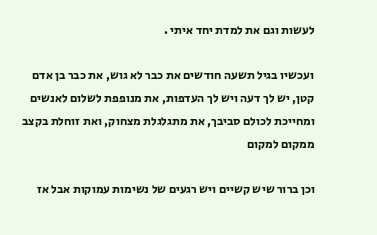לעשות וגם את למדת יחד איתי .

ועכשיו בגיל תשעה חודשים את כבר לא גוש, את כבר בן אדם קטן, יש לך דעה ויש לך העדפות, את מנופפת לשלום לאנשים ומחייכת לכולם סביבך, את מתגלגלת מצחוק, ואת זוחלת בקצב ממקום למקום

וכן ברור שיש קשיים ויש רגעים של נשימות עמוקות אבל אז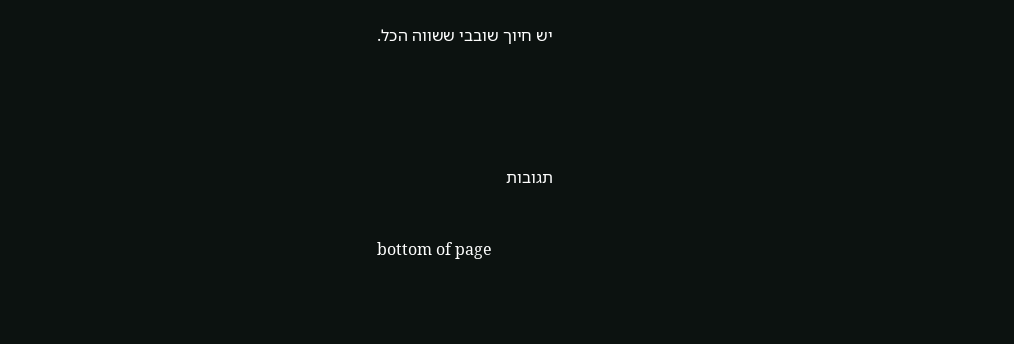יש חיוך שובבי ששווה הכל.





תגובות


bottom of page